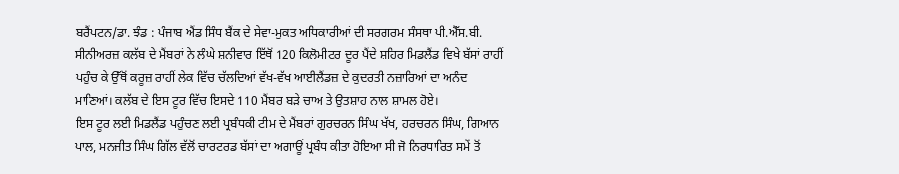ਬਰੈਂਪਟਨ/ਡਾ. ਝੰਡ : ਪੰਜਾਬ ਐਂਡ ਸਿੰਧ ਬੈਂਕ ਦੇ ਸੇਵਾ-ਮੁਕਤ ਅਧਿਕਾਰੀਆਂ ਦੀ ਸਰਗਰਮ ਸੰਸਥਾ ਪੀ.ਐੱਸ.ਬੀ. ਸੀਨੀਅਰਜ਼ ਕਲੱਬ ਦੇ ਮੈਂਬਰਾਂ ਨੇ ਲੰਘੇ ਸ਼ਨੀਵਾਰ ਇੱਥੋਂ 120 ਕਿਲੋਮੀਟਰ ਦੂਰ ਪੈਂਦੇ ਸ਼ਹਿਰ ਮਿਡਲੈਂਡ ਵਿਖੇ ਬੱਸਾਂ ਰਾਹੀਂ ਪਹੁੰਚ ਕੇ ਉੱਥੋਂ ਕਰੂਜ਼ ਰਾਹੀਂ ਲੇਕ ਵਿੱਚ ਚੱਲਦਿਆਂ ਵੱਖ-ਵੱਖ ਆਈਲੈਂਡਜ਼ ਦੇ ਕੁਦਰਤੀ ਨਜ਼ਾਰਿਆਂ ਦਾ ਅਨੰਦ ਮਾਣਿਆਂ। ਕਲੱਬ ਦੇ ਇਸ ਟੂਰ ਵਿੱਚ ਇਸਦੇ 110 ਮੈਂਬਰ ਬੜੇ ਚਾਅ ਤੇ ਉਤਸ਼ਾਹ ਨਾਲ ਸ਼ਾਮਲ ਹੋਏ।
ਇਸ ਟੂਰ ਲਈ ਮਿਡਲੈਂਡ ਪਹੁੰਚਣ ਲਈ ਪ੍ਰਬੰਧਕੀ ਟੀਮ ਦੇ ਮੈਂਬਰਾਂ ਗੁਰਚਰਨ ਸਿੰਘ ਖੱਖ, ਹਰਚਰਨ ਸਿੰਘ, ਗਿਆਨ ਪਾਲ, ਮਨਜੀਤ ਸਿੰਘ ਗਿੱਲ ਵੱਲੋਂ ਚਾਰਟਰਡ ਬੱਸਾਂ ਦਾ ਅਗਾਊਂ ਪ੍ਰਬੰਧ ਕੀਤਾ ਹੋਇਆ ਸੀ ਜੋ ਨਿਰਧਾਰਿਤ ਸਮੇਂ ਤੋਂ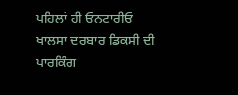ਪਹਿਲਾਂ ਹੀ ਓਨਟਾਰੀਓ ਖਾਲਸਾ ਦਰਬਾਰ ਡਿਕਸੀ ਦੀ ਪਾਰਕਿੰਗ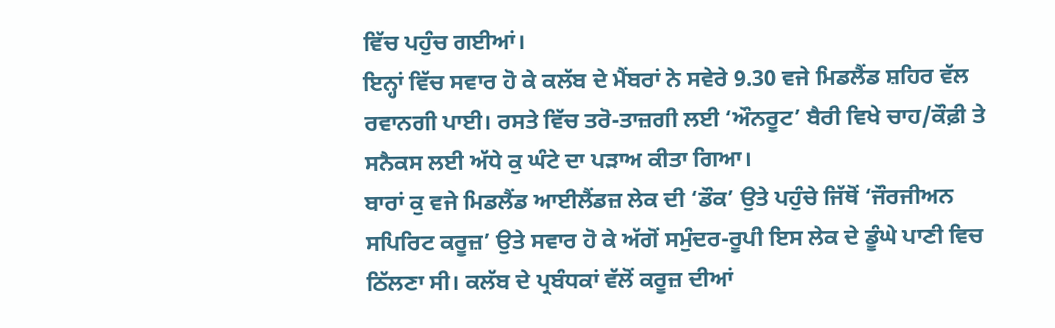ਵਿੱਚ ਪਹੁੰਚ ਗਈਆਂ।
ਇਨ੍ਹਾਂ ਵਿੱਚ ਸਵਾਰ ਹੋ ਕੇ ਕਲੱਬ ਦੇ ਮੈਂਬਰਾਂ ਨੇ ਸਵੇਰੇ 9.30 ਵਜੇ ਮਿਡਲੈਂਡ ਸ਼ਹਿਰ ਵੱਲ ਰਵਾਨਗੀ ਪਾਈ। ਰਸਤੇ ਵਿੱਚ ਤਰੋ-ਤਾਜ਼ਗੀ ਲਈ ‘ਔਨਰੂਟ’ ਬੈਰੀ ਵਿਖੇ ਚਾਹ/ਕੌਫ਼ੀ ਤੇ ਸਨੈਕਸ ਲਈ ਅੱਧੇ ਕੁ ਘੰਟੇ ਦਾ ਪੜਾਅ ਕੀਤਾ ਗਿਆ।
ਬਾਰਾਂ ਕੁ ਵਜੇ ਮਿਡਲੈਂਡ ਆਈਲੈਂਡਜ਼ ਲੇਕ ਦੀ ‘ਡੌਕ’ ਉਤੇ ਪਹੁੰਚੇ ਜਿੱਥੋਂ ‘ਜੌਰਜੀਅਨ ਸਪਿਰਿਟ ਕਰੂਜ਼’ ਉਤੇ ਸਵਾਰ ਹੋ ਕੇ ਅੱਗੋਂ ਸਮੁੰਦਰ-ਰੂਪੀ ਇਸ ਲੇਕ ਦੇ ਡੂੰਘੇ ਪਾਣੀ ਵਿਚ ਠਿੱਲਣਾ ਸੀ। ਕਲੱਬ ਦੇ ਪ੍ਰਬੰਧਕਾਂ ਵੱਲੋਂ ਕਰੂਜ਼ ਦੀਆਂ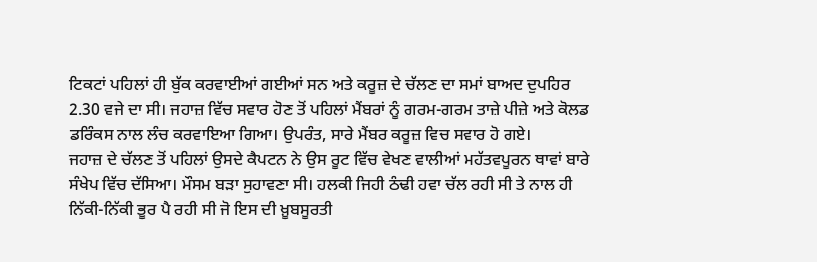ਟਿਕਟਾਂ ਪਹਿਲਾਂ ਹੀ ਬੁੱਕ ਕਰਵਾਈਆਂ ਗਈਆਂ ਸਨ ਅਤੇ ਕਰੂਜ਼ ਦੇ ਚੱਲਣ ਦਾ ਸਮਾਂ ਬਾਅਦ ਦੁਪਹਿਰ 2.30 ਵਜੇ ਦਾ ਸੀ। ਜਹਾਜ਼ ਵਿੱਚ ਸਵਾਰ ਹੋਣ ਤੋਂ ਪਹਿਲਾਂ ਮੈਂਬਰਾਂ ਨੂੰ ਗਰਮ-ਗਰਮ ਤਾਜ਼ੇ ਪੀਜ਼ੇ ਅਤੇ ਕੋਲਡ ਡਰਿੰਕਸ ਨਾਲ ਲੰਚ ਕਰਵਾਇਆ ਗਿਆ। ਉਪਰੰਤ, ਸਾਰੇ ਮੈਂਬਰ ਕਰੂਜ਼ ਵਿਚ ਸਵਾਰ ਹੋ ਗਏ।
ਜਹਾਜ਼ ਦੇ ਚੱਲਣ ਤੋਂ ਪਹਿਲਾਂ ਉਸਦੇ ਕੈਪਟਨ ਨੇ ਉਸ ਰੂਟ ਵਿੱਚ ਵੇਖਣ ਵਾਲੀਆਂ ਮਹੱਤਵਪੂਰਨ ਥਾਵਾਂ ਬਾਰੇ ਸੰਖੇਪ ਵਿੱਚ ਦੱਸਿਆ। ਮੌਸਮ ਬੜਾ ਸੁਹਾਵਣਾ ਸੀ। ਹਲਕੀ ਜਿਹੀ ਠੰਢੀ ਹਵਾ ਚੱਲ ਰਹੀ ਸੀ ਤੇ ਨਾਲ ਹੀ ਨਿੱਕੀ-ਨਿੱਕੀ ਭੂਰ ਪੈ ਰਹੀ ਸੀ ਜੋ ਇਸ ਦੀ ਖ਼ੂਬਸੂਰਤੀ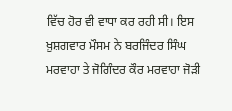ਵਿੱਚ ਹੋਰ ਵੀ ਵਾਧਾ ਕਰ ਰਹੀ ਸੀ। ਇਸ ਖ਼ੁਸ਼ਗਵਾਰ ਮੌਸਮ ਨੇ ਬਰਜਿੰਦਰ ਸਿੰਘ ਮਰਵਾਹਾ ਤੇ ਜੋਗਿੰਦਰ ਕੌਰ ਮਰਵਾਹਾ ਜੋੜੀ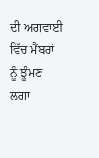ਦੀ ਅਗਵਾਈ ਵਿੱਚ ਮੈਂਬਰਾਂ ਨੂੰ ਝੂੰਮਣ ਲਗਾ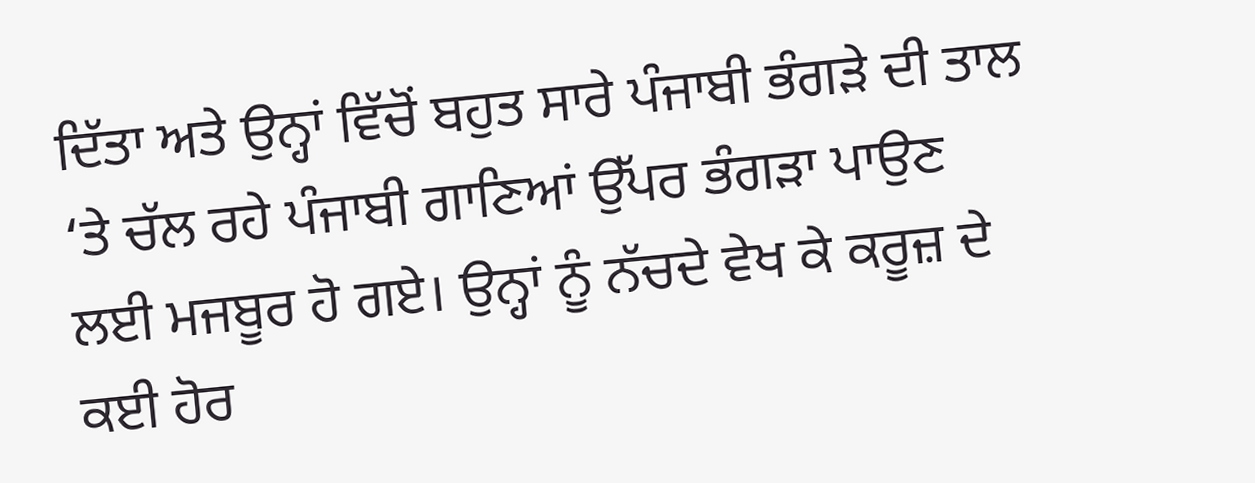ਦਿੱਤਾ ਅਤੇ ਉਨ੍ਹਾਂ ਵਿੱਚੋਂ ਬਹੁਤ ਸਾਰੇ ਪੰਜਾਬੀ ਭੰਗੜੇ ਦੀ ਤਾਲ ‘ਤੇ ਚੱਲ ਰਹੇ ਪੰਜਾਬੀ ਗਾਣਿਆਂ ਉੱਪਰ ਭੰਗੜਾ ਪਾਉਣ ਲਈ ਮਜਬੂਰ ਹੋ ਗਏ। ਉਨ੍ਹਾਂ ਨੂੰ ਨੱਚਦੇ ਵੇਖ ਕੇ ਕਰੂਜ਼ ਦੇ ਕਈ ਹੋਰ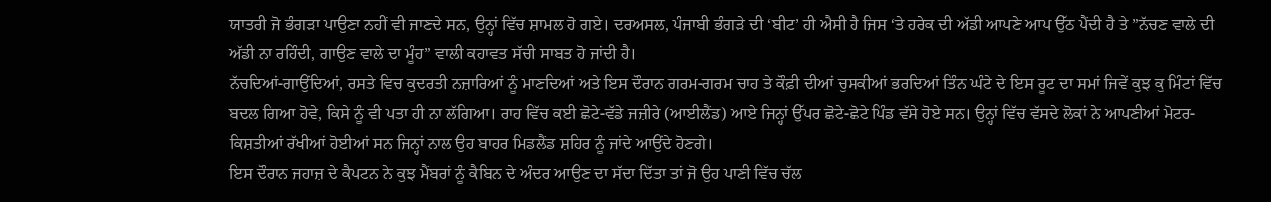ਯਾਤਰੀ ਜੋ ਭੰਗੜਾ ਪਾਉਣਾ ਨਹੀਂ ਵੀ ਜਾਣਦੇ ਸਨ, ਉਨ੍ਹਾਂ ਵਿੱਚ ਸ਼ਾਮਲ ਹੋ ਗਏ। ਦਰਅਸਲ, ਪੰਜਾਬੀ ਭੰਗੜੇ ਦੀ ‘ਬੀਟ’ ਹੀ ਐਸੀ ਹੈ ਜਿਸ ‘ਤੇ ਹਰੇਕ ਦੀ ਅੱਡੀ ਆਪਣੇ ਆਪ ਉੱਠ ਪੈਂਦੀ ਹੈ ਤੇ ”ਨੱਚਣ ਵਾਲੇ ਦੀ ਅੱਡੀ ਨਾ ਰਹਿੰਦੀ, ਗਾਉਣ ਵਾਲੇ ਦਾ ਮੂੰਹ” ਵਾਲੀ ਕਹਾਵਤ ਸੱਚੀ ਸਾਬਤ ਹੋ ਜਾਂਦੀ ਹੈ।
ਨੱਚਦਿਆਂ-ਗਾਉਂਦਿਆਂ, ਰਸਤੇ ਵਿਚ ਕੁਦਰਤੀ ਨਜ਼ਾਰਿਆਂ ਨੂੰ ਮਾਣਦਿਆਂ ਅਤੇ ਇਸ ਦੌਰਾਨ ਗਰਮ-ਗਰਮ ਚਾਹ ਤੇ ਕੌਫ਼ੀ ਦੀਆਂ ਚੁਸਕੀਆਂ ਭਰਦਿਆਂ ਤਿੰਨ ਘੰਟੇ ਦੇ ਇਸ ਰੂਟ ਦਾ ਸਮਾਂ ਜਿਵੇਂ ਕੁਝ ਕੁ ਮਿੰਟਾਂ ਵਿੱਚ ਬਦਲ ਗਿਆ ਹੋਵੇ, ਕਿਸੇ ਨੂੰ ਵੀ ਪਤਾ ਹੀ ਨਾ ਲੱਗਿਆ। ਰਾਹ ਵਿੱਚ ਕਈ ਛੋਟੇ-ਵੱਡੇ ਜਜ਼ੀਰੇ (ਆਈਲੈਂਡ) ਆਏ ਜਿਨ੍ਹਾਂ ਉੱਪਰ ਛੋਟੇ-ਛੋਟੇ ਪਿੰਡ ਵੱਸੇ ਹੋਏ ਸਨ। ਉਨ੍ਹਾਂ ਵਿੱਚ ਵੱਸਦੇ ਲੋਕਾਂ ਨੇ ਆਪਣੀਆਂ ਮੋਟਰ-ਕਿਸ਼ਤੀਆਂ ਰੱਖੀਆਂ ਹੋਈਆਂ ਸਨ ਜਿਨ੍ਹਾਂ ਨਾਲ ਉਹ ਬਾਹਰ ਮਿਡਲੈਂਡ ਸ਼ਹਿਰ ਨੂੰ ਜਾਂਦੇ ਆਉਂਦੇ ਹੋਣਗੇ।
ਇਸ ਦੌਰਾਨ ਜਹਾਜ਼ ਦੇ ਕੈਪਟਨ ਨੇ ਕੁਝ ਮੈਂਬਰਾਂ ਨੂੰ ਕੈਬਿਨ ਦੇ ਅੰਦਰ ਆਉਣ ਦਾ ਸੱਦਾ ਦਿੱਤਾ ਤਾਂ ਜੋ ਉਹ ਪਾਣੀ ਵਿੱਚ ਚੱਲ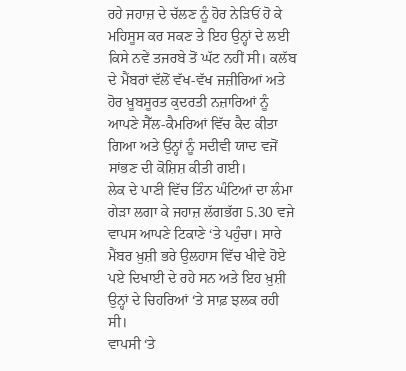ਰਹੇ ਜਹਾਜ਼ ਦੇ ਚੱਲਣ ਨੂੰ ਹੋਰ ਨੇੜਿਓਂ ਹੋ ਕੇ ਮਹਿਸੂਸ ਕਰ ਸਕਣ ਤੇ ਇਹ ਉਨ੍ਹਾਂ ਦੇ ਲਈ ਕਿਸੇ ਨਵੇਂ ਤਜਰਬੇ ਤੋਂ ਘੱਟ ਨਹੀਂ ਸੀ। ਕਲੱਬ ਦੇ ਮੈਂਬਰਾਂ ਵੱਲੋਂ ਵੱਖ-ਵੱਖ ਜਜ਼ੀਰਿਆਂ ਅਤੇ ਹੋਰ ਖ਼ੂਬਸੂਰਤ ਕੁਦਰਤੀ ਨਜ਼ਾਰਿਆਂ ਨੂੰ ਆਪਣੇ ਸੈੱਲ-ਕੈਮਰਿਆਂ ਵਿੱਚ ਕੈਦ ਕੀਤਾ ਗਿਆ ਅਤੇ ਉਨ੍ਹਾਂ ਨੂੰ ਸਦੀਵੀ ਯਾਦ ਵਜੋਂ ਸਾਂਭਣ ਦੀ ਕੋਸ਼ਿਸ਼ ਕੀਤੀ ਗਈ।
ਲੇਕ ਦੇ ਪਾਣੀ ਵਿੱਚ ਤਿੰਨ ਘੰਟਿਆਂ ਦਾ ਲੰਮਾ ਗੇੜਾ ਲਗਾ ਕੇ ਜਹਾਜ਼ ਲੱਗਭੱਗ 5.30 ਵਜੇ ਵਾਪਸ ਆਪਣੇ ਟਿਕਾਣੇ ‘ਤੇ ਪਹੁੰਚਾ। ਸਾਰੇ ਮੈਂਬਰ ਖ਼ੁਸ਼ੀ ਭਰੇ ਉਲਹਾਸ ਵਿੱਚ ਖੀਵੇ ਹੋਏ ਪਏ ਦਿਖਾਈ ਦੇ ਰਹੇ ਸਨ ਅਤੇ ਇਹ ਖ਼ੁਸ਼ੀ ਉਨ੍ਹਾਂ ਦੇ ਚਿਹਰਿਆਂ ‘ਤੇ ਸਾਫ਼ ਝਲਕ ਰਹੀ ਸੀ।
ਵਾਪਸੀ ‘ਤੇ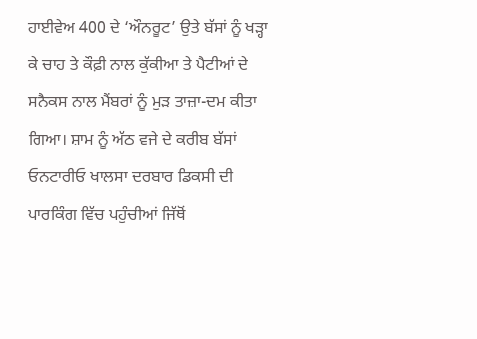ਹਾਈਵੇਅ 400 ਦੇ ‘ਔਨਰੂਟ’ ਉਤੇ ਬੱਸਾਂ ਨੂੰ ਖੜ੍ਹਾ ਕੇ ਚਾਹ ਤੇ ਕੌਫ਼ੀ ਨਾਲ ਕੁੱਕੀਆ ਤੇ ਪੈਟੀਆਂ ਦੇ ਸਨੈਕਸ ਨਾਲ ਮੈਂਬਰਾਂ ਨੂੰ ਮੁੜ ਤਾਜ਼ਾ-ਦਮ ਕੀਤਾ ਗਿਆ। ਸ਼ਾਮ ਨੂੰ ਅੱਠ ਵਜੇ ਦੇ ਕਰੀਬ ਬੱਸਾਂ ਓਨਟਾਰੀਓ ਖਾਲਸਾ ਦਰਬਾਰ ਡਿਕਸੀ ਦੀ ਪਾਰਕਿੰਗ ਵਿੱਚ ਪਹੁੰਚੀਆਂ ਜਿੱਥੋਂ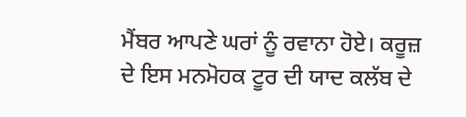ਮੈਂਬਰ ਆਪਣੇ ਘਰਾਂ ਨੂੰ ਰਵਾਨਾ ਹੋਏ। ਕਰੂਜ਼ ਦੇ ਇਸ ਮਨਮੋਹਕ ਟੂਰ ਦੀ ਯਾਦ ਕਲੱਬ ਦੇ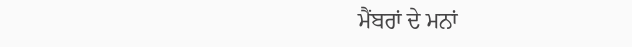ਮੈਂਬਰਾਂ ਦੇ ਮਨਾਂ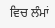ਵਿਚ ਲੰਮਾਂ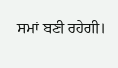ਸਮਾਂ ਬਣੀ ਰਹੇਗੀ।